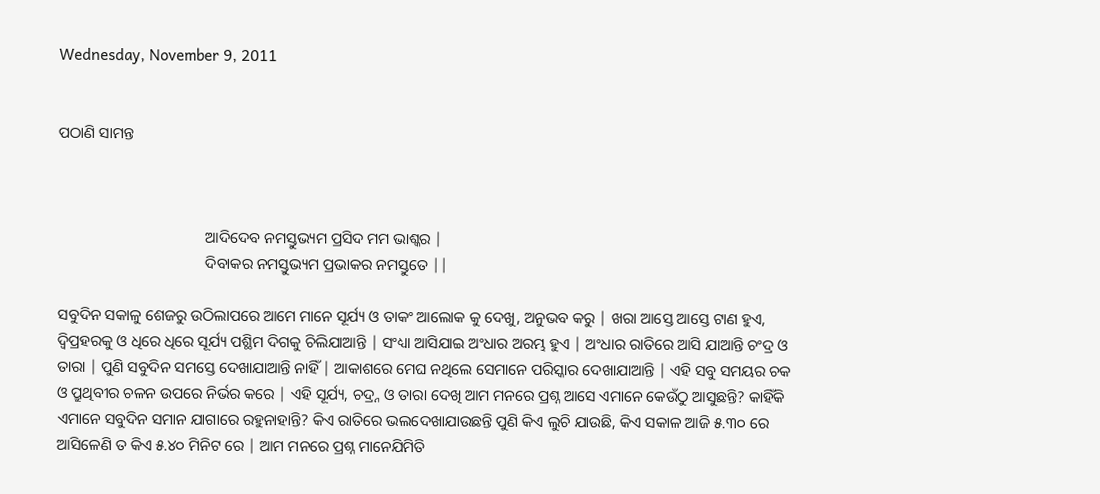Wednesday, November 9, 2011


ପଠାଣି ସାମନ୍ତ



                                      ଆଦିଦେବ ନମସ୍ତୁଭ୍ୟମ ପ୍ରସିଦ ମମ ଭାଶ୍କର |
                                      ଦିବାକର ନମସ୍ତୁଭ୍ୟମ ପ୍ରଭାକର ନମସ୍ତୁତେ ||

ସବୁଦିନ ସକାଳୁ ଶେଜରୁ ଉଠିଲାପରେ ଆମେ ମାନେ ସୂର୍ଯ୍ୟ ଓ ତାକଂ ଆଲୋକ କୁ ଦେଖୁ, ଅନୁଭବ କରୁ | ଖରା ଆସ୍ତେ ଆସ୍ତେ ଟାଣ ହୁଏ, ଦ୍ଵିପ୍ରହରକୁ ଓ ଧିରେ ଧିରେ ସୂର୍ଯ୍ୟ ପଶ୍ଛିମ ଦିଗକୁ ଚିଲିଯାଆନ୍ତି | ସଂଧ୍ୟା ଆସିଯାଇ ଅଂଧାର ଅରମ୍ଭ ହୁଏ | ଅଂଧାର ରାତିରେ ଆସି ଯାଆନ୍ତି ଚଂଦ୍ର ଓ ତାରା | ପୁଣି ସବୁଦିନ ସମସ୍ତେ ଦେଖାଯାଆନ୍ତି ନାହିଁ | ଆକାଶରେ ମେଘ ନଥିଲେ ସେମାନେ ପରିସ୍କାର ଦେଖାଯାଆନ୍ତି | ଏହି ସବୁ ସମୟର ଚକ ଓ ପ୍ରୁଥିବୀର ଚଳନ ଉପରେ ନିର୍ଭର କରେ | ଏହି ସୂର୍ଯ୍ୟ, ଚଦ୍ର୍ନ ଓ ତାରା ଦେଖି ଆମ ମନରେ ପ୍ରଶ୍ନ ଆସେ ଏମାନେ କେଉଁଠୁ ଆସୁଛନ୍ତି? କାହିଁକି ଏମାନେ ସବୁଦିନ ସମାନ ଯାଗାରେ ରହୁନାହାନ୍ତି? କିଏ ରାତିରେ ଭଲଦେଖାଯାଉଛନ୍ତି ପୁଣି କିଏ ଲୁଚି ଯାଉଛି, କିଏ ସକାଳ ଆଜି ୫.୩୦ ରେ ଆସିଳେଣି ତ କିଏ ୫.୪୦ ମିନିଟ ରେ | ଆମ ମନରେ ପ୍ରଶ୍ନ ମାନେଯିମିତି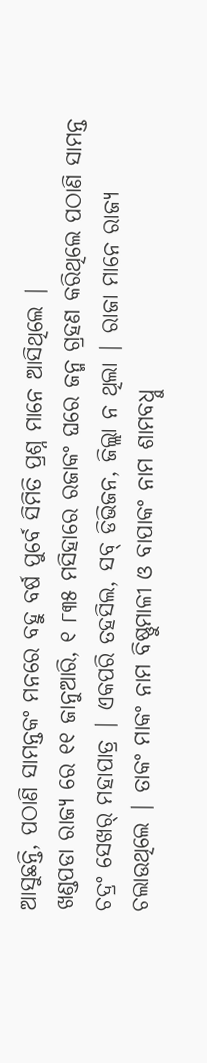ଆସୁଛନ୍ତି, ପଠାଣି ସାମନ୍ତକଂ ମନରେ ବହୁ ବର୍ଷ ପୁର୍ବେ ସିମିତି ପ୍ରଶ୍ନ ମାନେ ଆସିଥିଲେ |
ଖଣ୍ଡପଡା ରାଜ୍ୟ ରେ ୧୧ ଜାନୁଆରି, ୧ ୮୩୫ ମସିହାରେ ରଜାକଂ ଘରେ ଜନ୍ମ ଗ୍ରହଣ କରିଥିଲେ ପଠାଣି ସାମନ୍ତ ଚଦ୍ରଂ ସେଖର୍ ମହାପାତ୍ର | ଏକପରି ତହସିଲ, ସବ୍ ଡିଭିଜନ, ଜିଲ୍ଲା ନ ଥିଲା | ରାଜା ମାନେ ରାଜ୍ୟ ଚଲାଉଥିଲେ | ତାକଂ ମାକଂ ନାମ ବିଷ୍ଣୁମାଳୀ ଓ ବାପାକଂ ନାମ ଶାମବଧ୍ନୁ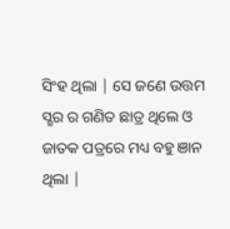ସିଂହ ଥିଲା | ସେ ଜଣେ ଉତ୍ତମ ସ୍ଛର ର ଗଣିତ ଛାତ୍ର ଥିଲେ ଓ ଜାତକ ପତ୍ରରେ ମଧ୍ୟ ବହୁ ଞାନ ଥିଲା |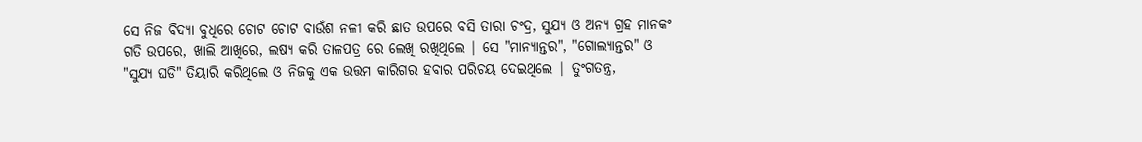ସେ ନିଜ ବିଦ୍ଯା ବୁଧିରେ ଚୋଟ ଚୋଟ ବାଉଁଶ ନଳୀ କରି ଛାତ ଉପରେ ବସି ତାରା ଚଂଦ୍ର, ସୁଯ୍ୟ ଓ ଅନ୍ୟ ଗ୍ରହ ମାନକଂ ଗତି ଉପରେ, ଖାଲି ଆଖିରେ, ଲ‍ଷ୍ୟ କରି ତାଳପତ୍ର ରେ ଲେଖି ରଖିଥିଲେ | ସେ "ମାନ୍ୟାନ୍ତର", "ଗୋଲ୍ୟାନ୍ତର" ଓ "ସୁଯ୍ୟ ଘଡି" ତିୟାରି କରିଥିଲେ ଓ ନିଜକୁ ଏକ ଉତ୍ତମ କାରିଗର ହବାର ପରିଚୟ ଦେଇଥିଲେ | ତୁଂଗତନ୍ତ୍ର,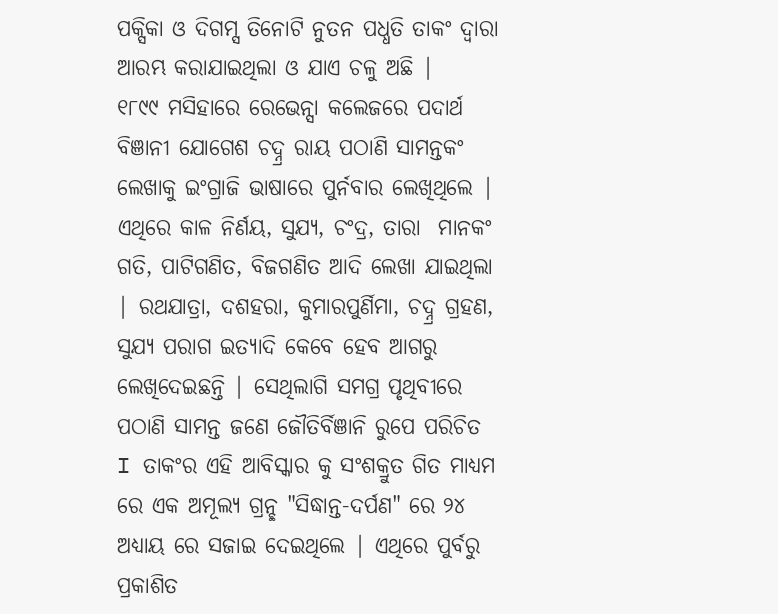ପକ୍ସିକା ଓ ଦିଗମ୍ସ ତିନୋଟି ନୁତନ ପଧ୍ଧତି ତାକଂ ଦ୍ଵାରା ଆରମ୍ଭ କରାଯାଇଥିଲା ଓ ଯାଏ ଚଳୁ ଅଛି |
୧୮୯୯ ମସିହାରେ ରେଭେନ୍ସା କଲେଜରେ ପଦାର୍ଥ ବିଞାନୀ ଯୋଗେଶ ଚଦ୍ନ୍ର ରାୟ ପଠାଣି ସାମନ୍ତକଂ ଲେଖାକୁ ଇଂଗ୍ରାଜି ଭାଷାରେ ପୁର୍ନବାର ଲେଖିଥିଲେ | ଏଥିରେ କାଳ ନିର୍ଣୟ, ସୁଯ୍ୟ, ଚଂଦ୍ର, ତାରା  ମାନକଂ ଗତି, ପାଟିଗଣିତ, ବିଜଗଣିତ ଆଦି ଲେଖା ଯାଇଥିଲା | ରଥଯାତ୍ରା, ଦଶହରା, କୁମାରପୁର୍ଣିମା, ଚଦ୍ନ୍ର ଗ୍ରହଣ, ସୁଯ୍ୟ ପରାଗ ଇତ୍ୟାଦି କେବେ ହେବ ଆଗରୁ ଲେଖିଦେଇଛନ୍ତି | ସେଥିଲାଗି ସମଗ୍ର ପୃଥିବୀରେ ପଠାଣି ସାମନ୍ତ ଜଣେ ଜୌତିର୍ବିଞାନି ରୁପେ ପରିଚିତ I ତାକଂର ଏହି ଆବିସ୍କାର କୁ ସଂଶକ୍ରୁତ ଗିତ ମାଧ୍ୟମ ରେ ଏକ ଅମୂଲ୍ୟ ଗ୍ରନ୍ଛ "ସିଦ୍ଧାନ୍ତ-ଦର୍ପଣ" ରେ ୨୪ ଅଧ୍ୟାୟ ରେ ସଜାଇ ଦେଇଥିଲେ | ଏଥିରେ ପୁର୍ବରୁ ପ୍ରକାଶିତ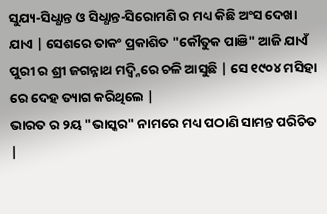ସୁଯ୍ୟ-ସିଧ୍ଧାନ୍ତ ଓ ସିଧ୍ଧାନ୍ତ-ସିରୋମଣି ର ମଧ୍ୟ କିଛି ଅଂସ ଦେଖା ଯାଏ | ସେଶରେ ତାକଂ ପ୍ରକାଶିତ "କୌତୁକ ପାଞି" ଆଜି ଯାଏଁ ପୁରୀ ର ଶ୍ରୀ ଜଗନ୍ନାଥ ମଦ୍ଵ୍ନିରେ ଚଳି ଆସୁଛି | ସେ ୧୯୦୪ ମସିହା ରେ ଦେହ ତ୍ୟାଗ କରିଥିଲେ |
ଭାରତ ର ୨ୟ "ଭାସ୍କର" ନାମରେ ମଧ୍ୟ ପଠାଣି ସାମନ୍ତ ପରିଚିତ |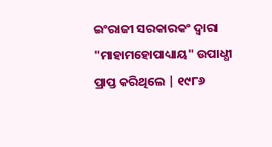ଇଂରାଜୀ ସରକାରକଂ ଦ୍ଵାରା "ମାହାମହୋପାଧ୍ୟାୟ" ଉପାଧ୍ଧୀ ପ୍ରାପ୍ତ କରିଥିଲେ | ୧୯୮୬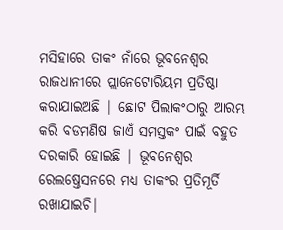ମସିହାରେ ତାକଂ ନାଁରେ ଭୂବନେଶ୍ବର ରାଜଧାନୀରେ ପ୍ଲାନେଟୋରିୟମ ପ୍ରତିଷ୍ଠା କରାଯାଇଅଛି | ଛୋଟ ପିଲାକଂଠାରୁ ଆରମ୍ଭ କରି ବଡମଣିଷ ଜାଏଁ ସମସ୍ତକଂ ପାଇଁ ବହୁତ ଦରକାରି ହୋଇଛି | ଭୂବନେଶ୍ବର ରେଲଷ୍ତେସନରେ ମଧ୍ୟ ତାକଂର ପ୍ରତିମୂର୍ତି ରଖାଯାଇଚି|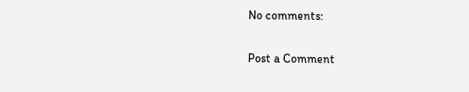No comments:

Post a Comment